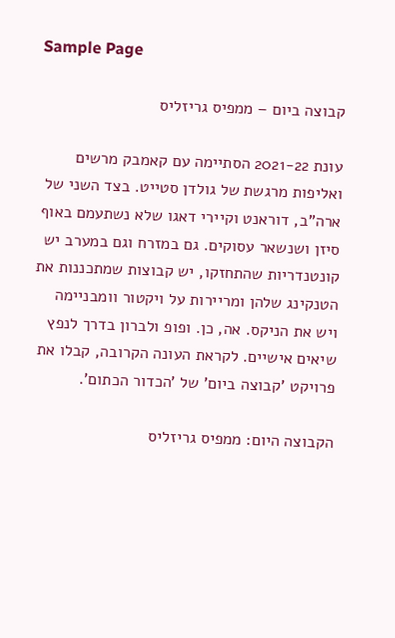Sample Page

קבוצה ביום – ממפיס גריזליס

עונת 2021-22 הסתיימה עם קאמבק מרשים ואליפות מרגשת של גולדן סטייט. בצד השני של ארה"ב, דוראנט וקיירי דאגו שלא נשתעמם באוף סיזן ושנשאר עסוקים. גם במזרח וגם במערב יש קונטנדריות שהתחזקו, יש קבוצות שמתכננות את הטנקינג שלהן ומריירות על ויקטור וומבניימה ויש את הניקס. אה, כן. ופופ ולברון בדרך לנפץ שיאים אישיים. לקראת העונה הקרובה, קבלו את פרויקט 'קבוצה ביום' של 'הכדור הכתום'.

הקבוצה היום: ממפיס גריזליס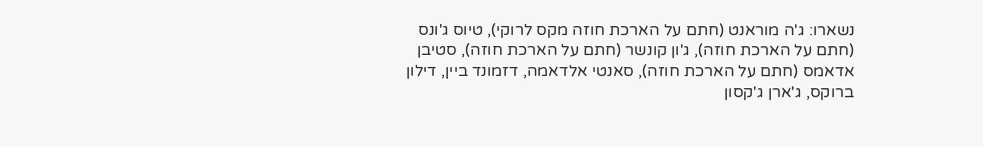נשארו: ג'ה מוראנט (חתם על הארכת חוזה מקס לרוקי), טיוס ג'ונס (חתם על הארכת חוזה), ג'ון קונשר (חתם על הארכת חוזה), סטיבן אדאמס (חתם על הארכת חוזה), סאנטי אלדאמה, דזמונד ביין, דילון ברוקס, ג'ארן ג'קסון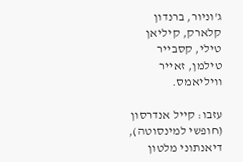ג'וניור, ברנדון קלארק, קיליאן טילי, קסבייר טילמן, זאייר וויליאמס.

עזבו: קייל אנדרסון (חופשי למינסוטה), דיאנתוני מלטון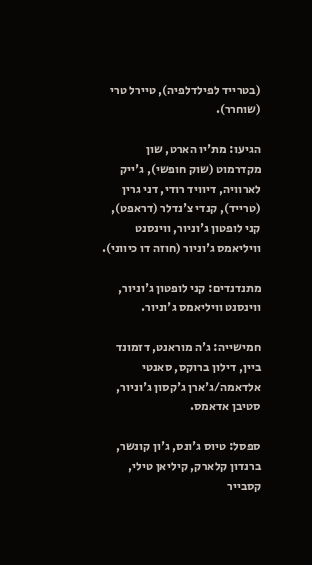(בטרייד לפילדלפיה), טיירל טרי (שוחרר).

הגיעו: מת'יו הארט, שון מקדרמוט (שוק חופשי), ג'ייק לארוויה, דיוויד רודי, דני גרין (טרייד), קנדי צ'נדלר (דראפט), קני לופטון ג'וניור, ווינסנט וויליאמס ג'וניור (חוזה דו כיווני).

מתנדנדים: קני לופטון ג'וניור, ווינסנט וויליאמס ג'וניור.

חמישייה: ג'ה מוראנט, דזמונד ביין, דילון ברוקס, סאנטי אלדאמה/ג'ארן ג'קסון ג'וניור, סטיבן אדאמס.

ספסל: טיוס ג'ונס, ג'ון קונשר, ברנדון קלארק, קיליאן טילי, קסבייר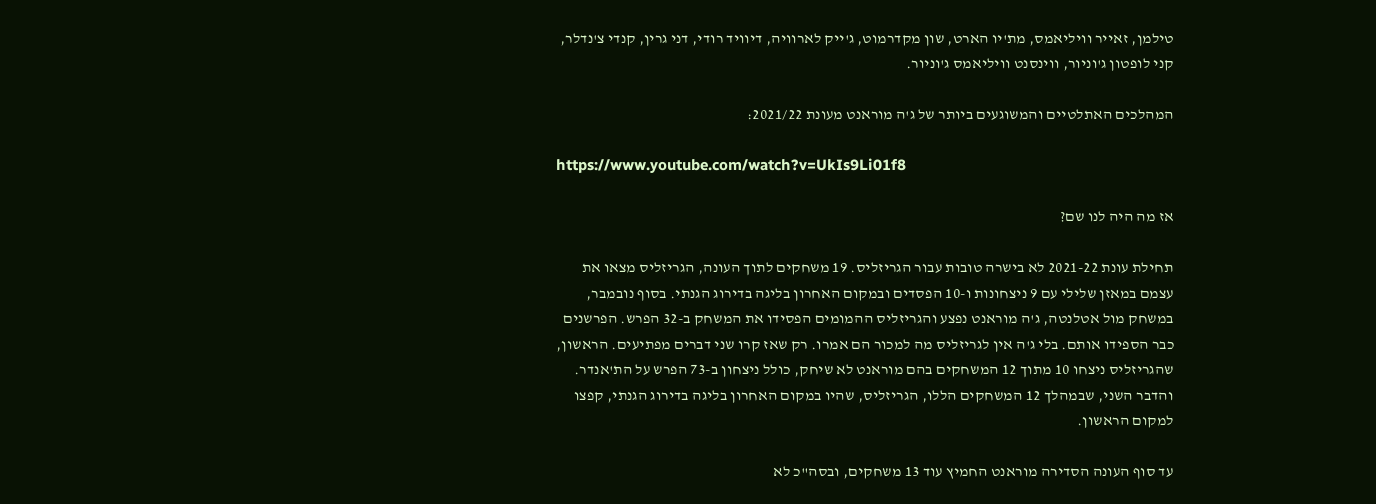טילמן, זאייר וויליאמס, מת'יו הארט, שון מקדרמוט, ג'ייק לארוויה, דיוויד רודי, דני גרין, קנדי צ'נדלר, קני לופטון ג'וניור, ווינסנט וויליאמס ג'וניור.

המהלכים האתלטיים והמשוגעים ביותר של ג'ה מוראנט מעונת 2021/22:

https://www.youtube.com/watch?v=UkIs9Li01f8

אז מה היה לנו שם?

תחילת עונת 2021-22 לא בישרה טובות עבור הגריזליס. 19 משחקים לתוך העונה, הגריזליס מצאו את עצמם במאזן שלילי עם 9 ניצחונות ו-10 הפסדים ובמקום האחרון בליגה בדירוג הגנתי. בסוף נובמבר, במשחק מול אטלנטה, ג'ה מוראנט נפצע והגריזליס ההמומים הפסידו את המשחק ב-32 הפרש. הפרשנים כבר הספידו אותם. בלי ג'ה אין לגריזליס מה למכור הם אמרו. רק שאז קרו שני דברים מפתיעים. הראשון, שהגריזליס ניצחו 10 מתוך 12 המשחקים בהם מוראנט לא שיחק, כולל ניצחון ב-73 הפרש על הת'אנדר. והדבר השני, שבמהלך 12 המשחקים הללו, הגריזליס, שהיו במקום האחרון בליגה בדירוג הגנתי, קפצו למקום הראשון.

עד סוף העונה הסדירה מוראנט החמיץ עוד 13 משחקים, ובסה"כ לא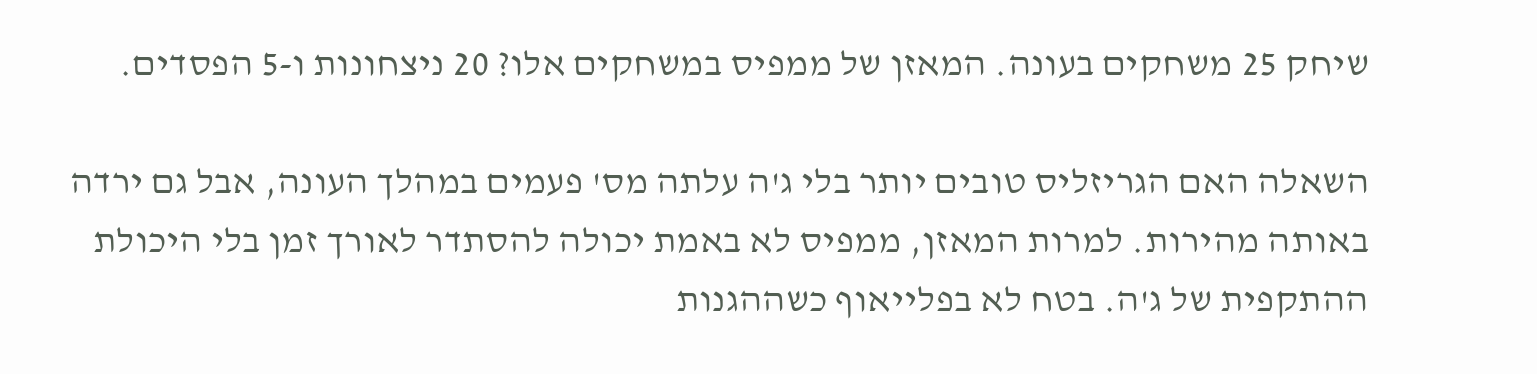שיחק 25 משחקים בעונה. המאזן של ממפיס במשחקים אלו? 20 ניצחונות ו-5 הפסדים.

השאלה האם הגריזליס טובים יותר בלי ג'ה עלתה מס' פעמים במהלך העונה, אבל גם ירדה באותה מהירות. למרות המאזן, ממפיס לא באמת יכולה להסתדר לאורך זמן בלי היכולת ההתקפית של ג'ה. בטח לא בפלייאוף כשההגנות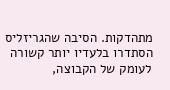מתהדקות. הסיבה שהגריזליס הסתדרו בלעדיו יותר קשורה לעומק של הקבוצה,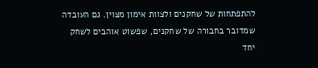להתפתחות של שחקנים ולצוות אימון מצוין. גם העובדה שמדובר בחבורה של שחקנים, שפשוט אוהבים לשחק יחד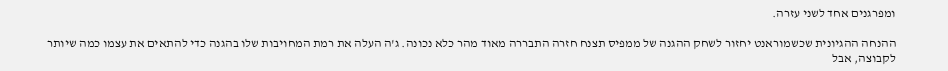ומפרגנים אחד לשני עזרה.

ההנחה ההגיונית שכשמוראנט יחזור לשחק ההגנה של ממפיס תצנח חזרה התבררה מאוד מהר כלא נכונה. ג'ה העלה את רמת המחויבות שלו בהגנה כדי להתאים את עצמו כמה שיותר לקבוצה, אבל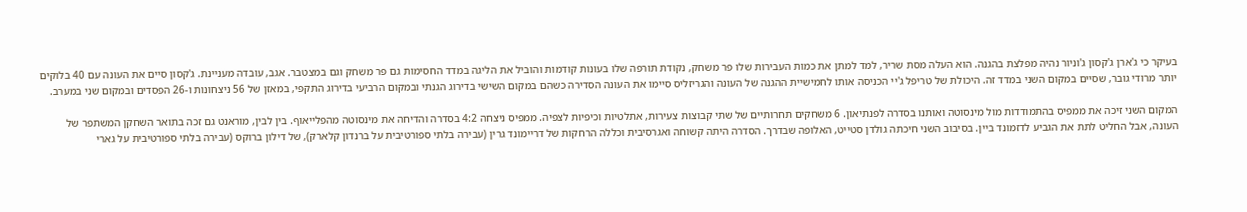בעיקר כי ג'ארן ג'קסון ג'וניור נהיה מפלצת בהגנה. הוא העלה מסת שריר, למד למתן את כמות העבירות שלו פר משחק, נקודת תורפה שלו בעונות קודמות והוביל את הליגה במדד החסימות גם פר משחק וגם במצטבר. אגב, עובדה מעניינת. ג'קסון סיים את העונה עם 40 בלוקים יותר מרודי גובר, שסיים במקום השני במדד זה. היכולת של טריפל ג'יי הכניסה אותו לחמישיית ההגנה של העונה והגריזליס סיימו את העונה הסדירה כשהם במקום השישי בדירוג הגנתי ובמקום הרביעי בדירוג התקפי, במאזן של 56 ניצחונות ו-26 הפסדים ובמקום שני במערב.

המקום השני זיכה את ממפיס בהתמודדות מול מינסוטה ואותנו בסדרה לפנתיאון. 6 משחקים תחרותיים של שתי קבוצות צעירות, אתלטיות וכיפיות לצפיה. ממפיס ניצחה 4:2 בסדרה והדיחה את מינסוטה מהפלייאוף. בין לבין, מוראנט גם זכה בתואר השחקן המשתפר של העונה, אבל החליט לתת את הגביע לדזמונד ביין. בסיבוב השני חיכתה גולדן סטייט, האלופה שבדרך. הסדרה היתה קשוחה ואגרסיבית וכללה הרחקות של דריימונד גרין (עבירה בלתי ספורטיבית על ברנדון קלארק), של דילון ברוקס (עבירה בלתי ספורטיבית על גארי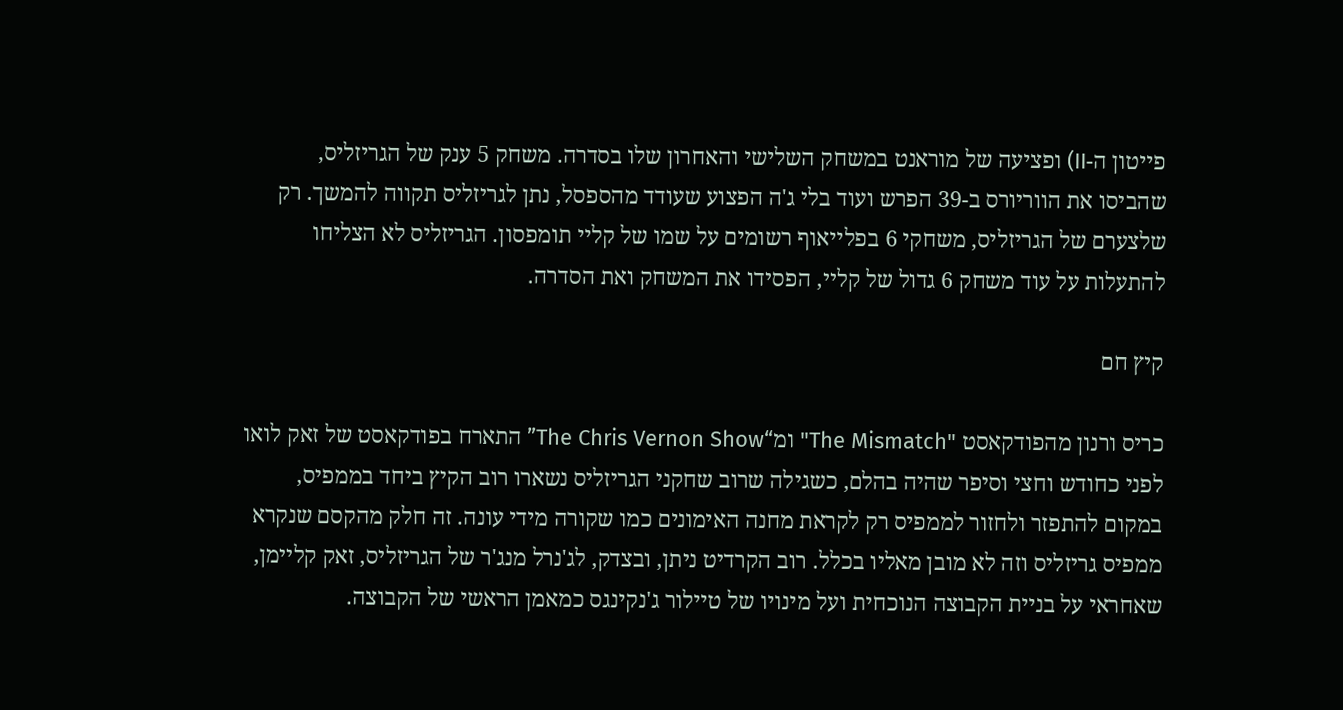פייטון ה-II) ופציעה של מוראנט במשחק השלישי והאחרון שלו בסדרה. משחק 5 ענק של הגריזליס, שהביסו את הווריורס ב-39 הפרש ועוד בלי ג'ה הפצוע שעודד מהספסל, נתן לגריזליס תקווה להמשך. רק שלצערם של הגריזליס, משחקי 6 בפלייאוף רשומים על שמו של קליי תומפסון. הגריזליס לא הצליחו להתעלות על עוד משחק 6 גדול של קליי, הפסידו את המשחק ואת הסדרה.

קיץ חם

כריס ורנון מהפודקאסט "The Mismatch" ומ“The Chris Vernon Show” התארח בפודקאסט של זאק לואו לפני כחודש וחצי וסיפר שהיה בהלם, כשגילה שרוב שחקני הגריזליס נשארו רוב הקיץ ביחד בממפיס, במקום להתפזר ולחזור לממפיס רק לקראת מחנה האימונים כמו שקורה מידי עונה. זה חלק מהקסם שנקרא ממפיס גריזליס וזה לא מובן מאליו בכלל. רוב הקרדיט ניתן, ובצדק, לג'נרל מנג'ר של הגריזליס, זאק קליימן, שאחראי על בניית הקבוצה הנוכחית ועל מינויו של טיילור ג'נקינגס כמאמן הראשי של הקבוצה.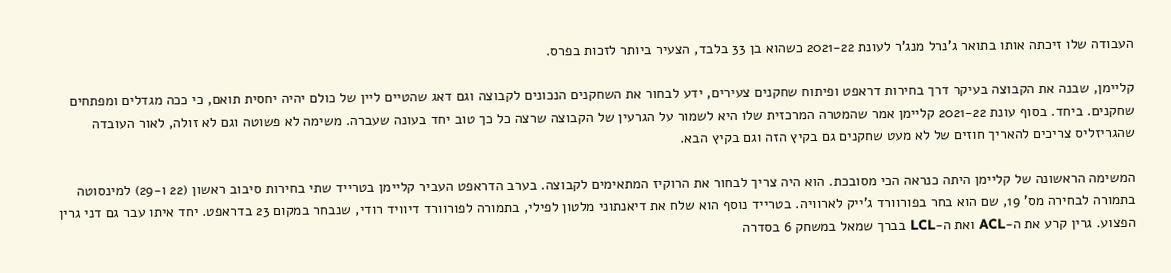העבודה שלו זיכתה אותו בתואר ג'נרל מנג'ר לעונת 2021-22 כשהוא בן 33 בלבד, הצעיר ביותר לזכות בפרס.

קליימן, שבנה את הקבוצה בעיקר דרך בחירות דראפט ופיתוח שחקנים צעירים, ידע לבחור את השחקנים הנכונים לקבוצה וגם דאג שהטיים ליין של כולם יהיה יחסית תואם, כי ככה מגדלים ומפתחים שחקנים. ביחד. בסוף עונת 2021-22 קליימן אמר שהמטרה המרכזית שלו היא לשמור על הגרעין של הקבוצה שרצה כל כך טוב יחד בעונה שעברה. משימה לא פשוטה וגם לא זולה, לאור העובדה שהגריזליס צריכים להאריך חוזים של לא מעט שחקנים גם בקיץ הזה וגם בקיץ הבא.

המשימה הראשונה של קליימן היתה כנראה הכי מסובכת. הוא היה צריך לבחור את הרוקיז המתאימים לקבוצה. בערב הדראפט העביר קליימן בטרייד שתי בחירות סיבוב ראשון (22 ו-29) למינסוטה בתמורה לבחירה מס' 19, שם הוא בחר בפורוורד ג'ייק לארוויה. בטרייד נוסף הוא שלח את דיאנתוני מלטון לפילי, בתמורה לפורוורד דיוויד רודי, שנבחר במקום 23 בדראפט. יחד איתו עבר גם דני גרין הפצוע. גרין קרע את ה-ACL ואת ה-LCL בברך שמאל במשחק 6 בסדרה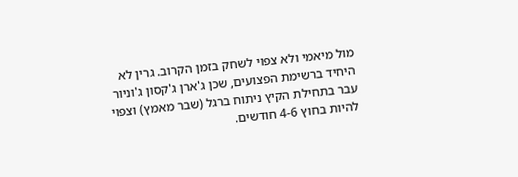מול מיאמי ולא צפוי לשחק בזמן הקרוב. גרין לא היחיד ברשימת הפצועים, שכן ג'ארן ג'קסון ג'וניור עבר בתחילת הקיץ ניתוח ברגל (שבר מאמץ) וצפוי להיות בחוץ 4-6 חודשים.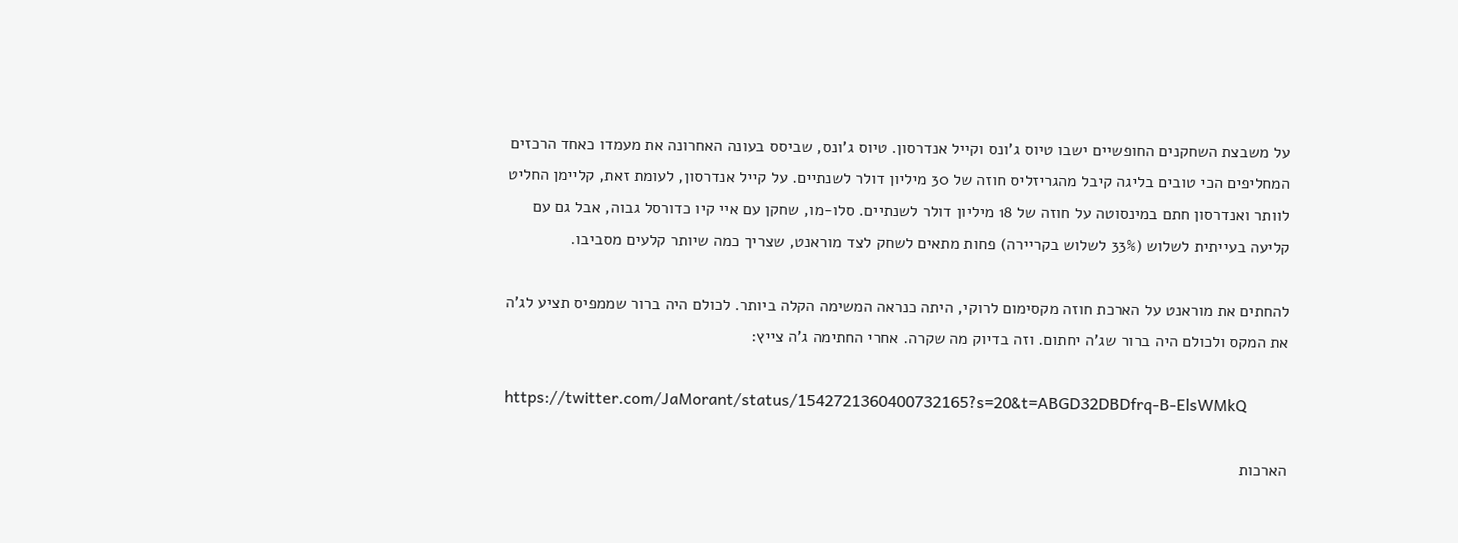על משבצת השחקנים החופשיים ישבו טיוס ג'ונס וקייל אנדרסון. טיוס ג'ונס, שביסס בעונה האחרונה את מעמדו כאחד הרכזים המחליפים הכי טובים בליגה קיבל מהגריזליס חוזה של 30 מיליון דולר לשנתיים. על קייל אנדרסון, לעומת זאת, קליימן החליט לוותר ואנדרסון חתם במינסוטה על חוזה של 18 מיליון דולר לשנתיים. סלו-מו, שחקן עם איי קיו כדורסל גבוה, אבל גם עם קליעה בעייתית לשלוש (33% לשלוש בקריירה) פחות מתאים לשחק לצד מוראנט, שצריך כמה שיותר קלעים מסביבו.

להחתים את מוראנט על הארכת חוזה מקסימום לרוקי, היתה כנראה המשימה הקלה ביותר. לכולם היה ברור שממפיס תציע לג'ה את המקס ולכולם היה ברור שג'ה יחתום. וזה בדיוק מה שקרה. אחרי החתימה ג'ה צייץ:

https://twitter.com/JaMorant/status/1542721360400732165?s=20&t=ABGD32DBDfrq-B-ElsWMkQ

הארכות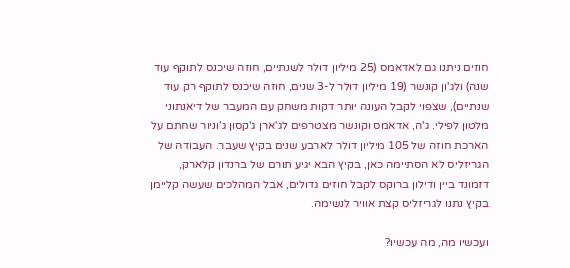חוזים ניתנו גם לאדאמס (25 מיליון דולר לשנתיים, חוזה שיכנס לתוקף עוד שנה) ולג'ון קונשר (19 מיליון דולר ל-3 שנים, חוזה שיכנס לתוקף רק עוד שנתיים), שצפוי לקבל העונה יותר דקות משחק עם המעבר של דיאנתוני מלטון לפילי. ג'ה, אדאמס וקונשר מצטרפים לג'ארן ג'קסון ג'וניור שחתם על הארכת חוזה של 105 מיליון דולר לארבע שנים בקיץ שעבר. העבודה של הגריזליס לא הסתיימה כאן, בקיץ הבא יגיע תורם של ברנדון קלארק, דזמונד ביין ודילון ברוקס לקבל חוזים גדולים, אבל המהלכים שעשה קליימן בקיץ נתנו לגריזליס קצת אוויר לנשימה.

ועכשיו מה, מה עכשיו?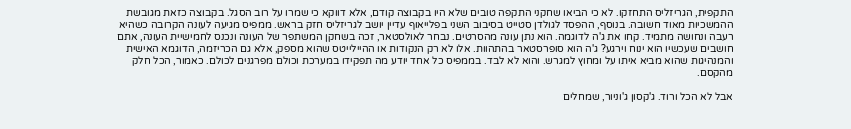התקפית, הגריזליס התחזקו. לא כי הביאו שחקני התקפה טובים שלא היו בקבוצה קודם, אלא דווקא כי שמרו על רוב הסגל. בקבוצה כזאת מגובשת ההמשכיות מאוד חשובה. בנוסף, ההפסד לגולדן סטייט בסיבוב השני בפלייאוף עדיין יושב לגריזליס חזק בראש. ממפיס מגיעה לעונה הקרובה כשהיא רעבה ונחושה מתמיד. קחו את ג'ה לדוגמה. הוא נתן עונה מהסרטים. נבחר לאולסטאר, זכה בשחקן המשתפר של העונה ונכנס לחמישיית העונה, אתם חושבים שעכשיו הוא ינוח וירגע? ג'ה הוא סופרסטאר בהתהוות. אלו לא רק הנקודות או ההיילייטס שהוא מספק, אלא גם הכריזמה, הדוגמא האישית והמנהיגות שהוא מביא איתו על ומחוץ למגרש. והוא לא לבד. בממפיס כל אחד יודע מה תפקידו במערכת וכולם מפרגנים לכולם. כאמור, הכל חלק מהקסם.

אבל לא הכל ורוד. ג'קסון ג'וניור, שמחלים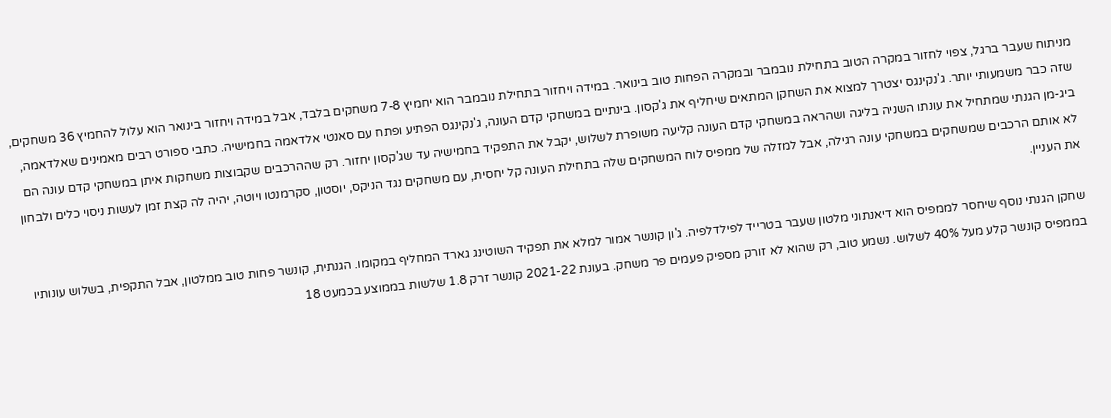מניתוח שעבר ברגל, צפוי לחזור במקרה הטוב בתחילת נובמבר ובמקרה הפחות טוב בינואר. במידה ויחזור בתחילת נובמבר הוא יחמיץ 7-8 משחקים בלבד, אבל במידה ויחזור בינואר הוא עלול להחמיץ 36 משחקים, שזה כבר משמעותי יותר. ג'נקינגס יצטרך למצוא את השחקן המתאים שיחליף את ג'קסון. בינתיים במשחקי קדם העונה, ג'נקינגס הפתיע ופתח עם סאנטי אלדאמה בחמישיה. כתבי ספורט רבים מאמינים שאלדאמה, ביג-מן הגנתי שמתחיל את עונתו השניה בליגה ושהראה במשחקי קדם העונה קליעה משופרת לשלוש, יקבל את התפקיד בחמישיה עד שג'קסון יחזור. רק שההרכבים שקבוצות משחקות איתן במשחקי קדם עונה הם לא אותם הרכבים שמשחקים במשחקי עונה רגילה, אבל למזלה של ממפיס לוח המשחקים שלה בתחילת העונה קל יחסית, עם משחקים נגד הניקס, יוסטון, סקרמנטו ויוטה, יהיה לה קצת זמן לעשות ניסוי כלים ולבחון את העניין.

שחקן הגנתי נוסף שיחסר לממפיס הוא דיאנתוני מלטון שעבר בטרייד לפילדלפיה. ג'ון קונשר אמור למלא את תפקיד השוטינג גארד המחליף במקומו. הגנתית, קונשר פחות טוב ממלטון, אבל התקפית, בשלוש עונותיו בממפיס קונשר קלע מעל 40% לשלוש. נשמע טוב, רק שהוא לא זורק מספיק פעמים פר משחק. בעונת 2021-22 קונשר זרק 1.8 שלשות בממוצע בכמעט 18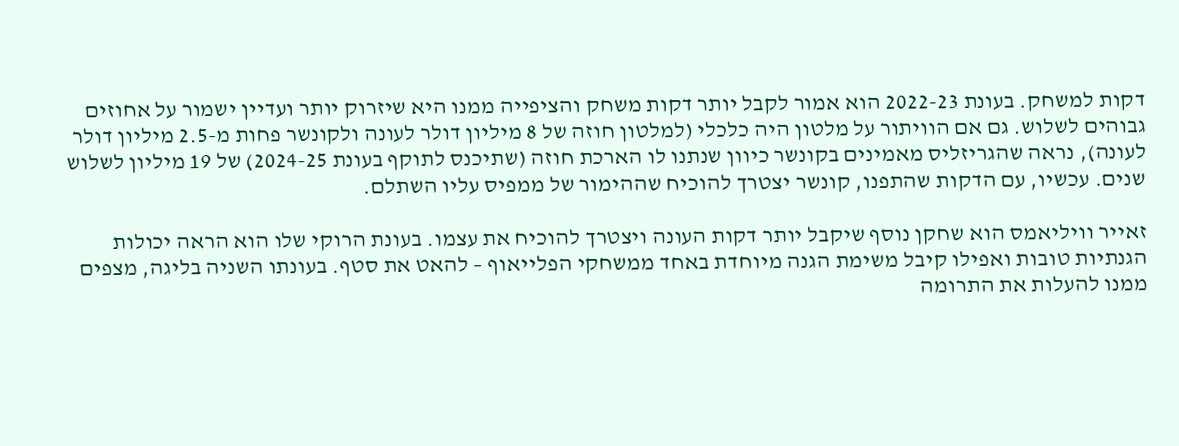דקות למשחק. בעונת 2022-23 הוא אמור לקבל יותר דקות משחק והציפייה ממנו היא שיזרוק יותר ועדיין ישמור על אחוזים גבוהים לשלוש. גם אם הוויתור על מלטון היה כלכלי (למלטון חוזה של 8 מיליון דולר לעונה ולקונשר פחות מ-2.5 מיליון דולר לעונה), נראה שהגריזליס מאמינים בקונשר כיוון שנתנו לו הארכת חוזה (שתיכנס לתוקף בעונת 2024-25) של 19 מיליון לשלוש שנים. עכשיו, עם הדקות שהתפנו, קונשר יצטרך להוכיח שההימור של ממפיס עליו השתלם.

זאייר וויליאמס הוא שחקן נוסף שיקבל יותר דקות העונה ויצטרך להוכיח את עצמו. בעונת הרוקי שלו הוא הראה יכולות הגנתיות טובות ואפילו קיבל משימת הגנה מיוחדת באחד ממשחקי הפלייאוף – להאט את סטף. בעונתו השניה בליגה, מצפים ממנו להעלות את התרומה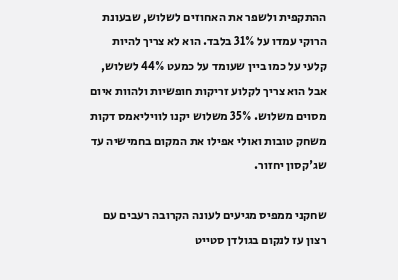ההתקפית ולשפר את האחוזים לשלוש, שבעונת הרוקי עמדו על 31% בלבד. הוא לא צריך להיות קלעי על כמו ביין שעומד על כמעט 44% לשלוש, אבל הוא צריך לקלוע זריקות חופשיות ולהוות איום מסוים משלוש. 35% משלוש יקנו לוויליאמס דקות משחק טובות ואולי אפילו את המקום בחמישיה עד שג'קסון יחזור.

שחקני ממפיס מגיעים לעונה הקרובה רעבים עם רצון עז לנקום בגולדן סטייט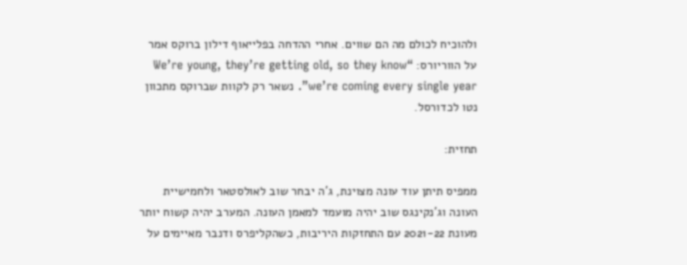ולהוכיח לכולם מה הם שווים. אחרי ההדחה בפלייאוף דילון ברוקס אמר על הווריורס: “We’re young, they’re getting old, so they know we’re coming every single year”. נשאר רק לקוות שברוקס מתכוון נטו לכדורסל.

תחזית:

ממפיס תיתן עוד עונה מצוינת, ג'ה יבחר שוב לאולסטאר ולחמישיית העונה וג'נקינגס שוב יהיה מועמד למאמן העונה. המערב יהיה קשוח יותר מעונת 2021-22 עם התחזקות היריבות, כשהקליפרס ודנבר מאיימים על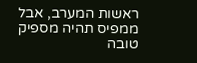ראשות המערב, אבל ממפיס תהיה מספיק טובה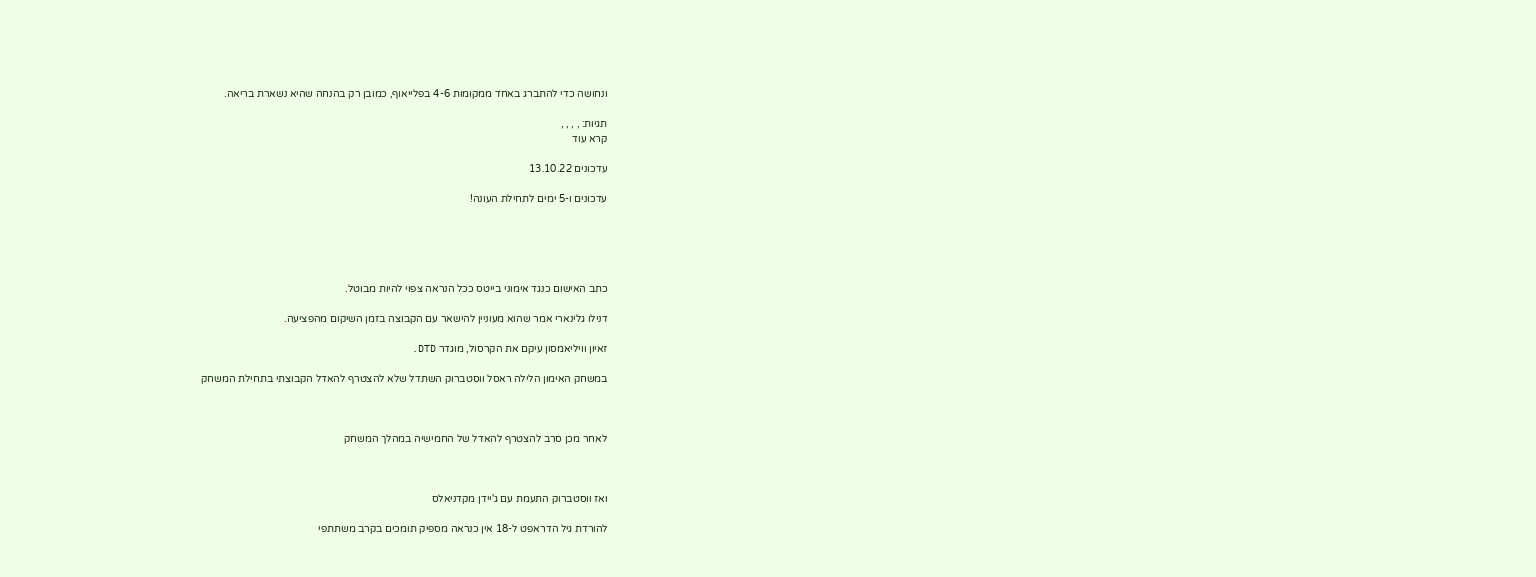ונחושה כדי להתברג באחד ממקומות 4-6 בפלייאוף, כמובן רק בהנחה שהיא נשארת בריאה.

תגיות: , , , ,
קרא עוד

עדכונים 13.10.22

עדכונים ו-5 ימים לתחילת העונה!





כתב האישום כנגד אימוני בייטס ככל הנראה צפוי להיות מבוטל.

דנילו גלינארי אמר שהוא מעוניין להישאר עם הקבוצה בזמן השיקום מהפציעה.

זאיון וויליאמסון עיקם את הקרסול, מוגדר DTD.

במשחק האימון הלילה ראסל ווסטברוק השתדל שלא להצטרף להאדל הקבוצתי בתחילת המשחק



לאחר מכן סרב להצטרף להאדל של החמישיה במהלך המשחק



ואז ווסטברוק התעמת עם ג'יידן מקדניאלס

להורדת גיל הדראפט ל-18 אין כנראה מספיק תומכים בקרב משתתפי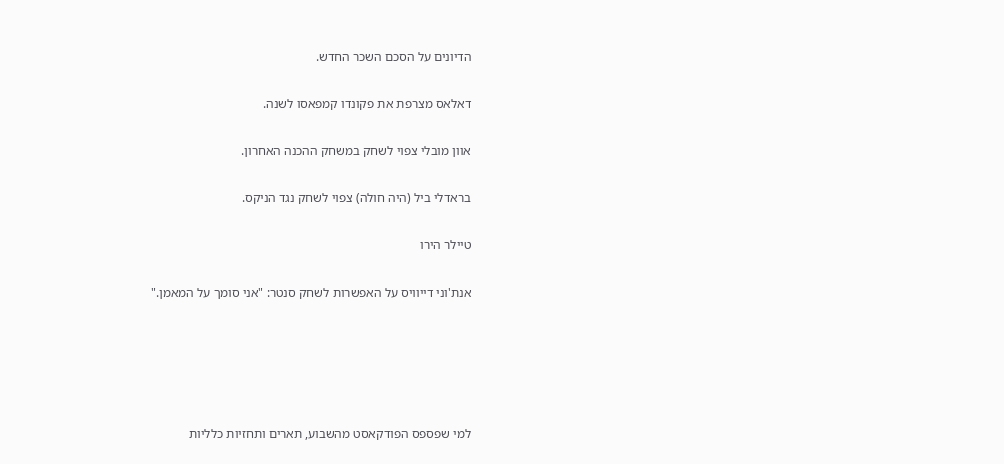הדיונים על הסכם השכר החדש.

דאלאס מצרפת את פקונדו קמפאסו לשנה.

אוון מובלי צפוי לשחק במשחק ההכנה האחרון.

בראדלי ביל (היה חולה) צפוי לשחק נגד הניקס.

טיילר הירו

אנת'וני דייוויס על האפשרות לשחק סנטר: "אני סומך על המאמן."





למי שפספס הפודקאסט מהשבוע, תארים ותחזיות כלליות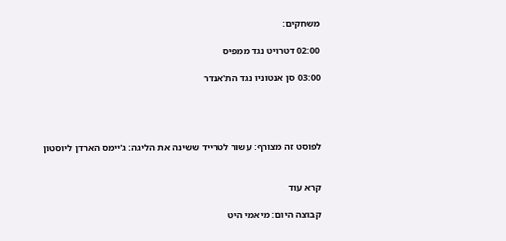משחקים:

02:00 דטרויט נגד ממפיס

03:00 סן אנטוניו נגד הת'אנדר




לפוסט זה מצורף: עשור לטרייד ששינה את הליגה: ג'יימס הארדן ליוסטון


קרא עוד

קבוצה היום: מיאמי היט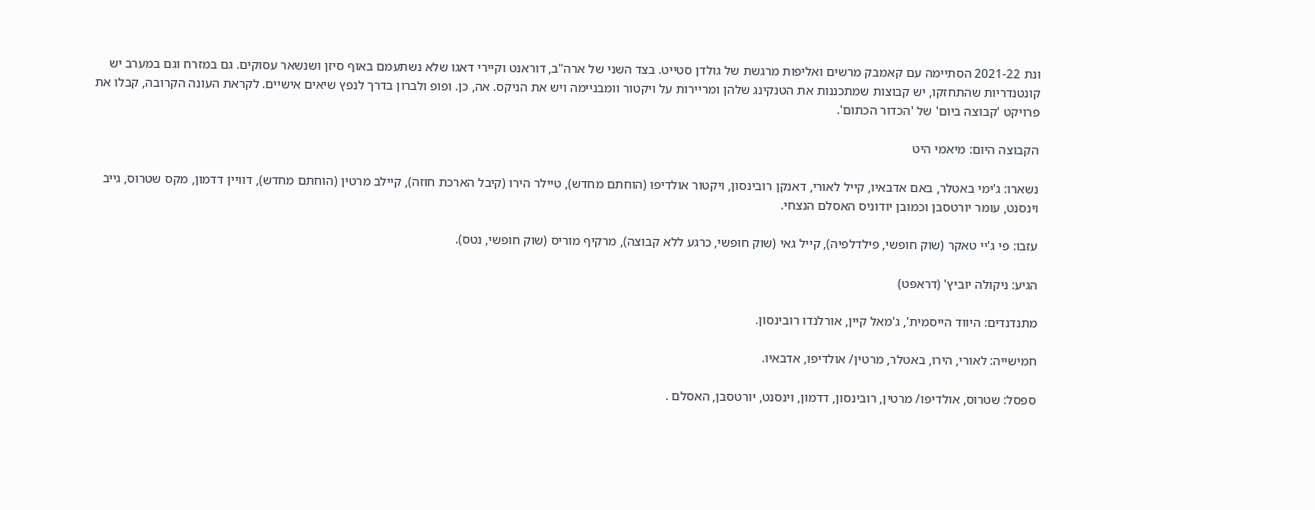ונת 2021-22 הסתיימה עם קאמבק מרשים ואליפות מרגשת של גולדן סטייט. בצד השני של ארה"ב, דוראנט וקיירי דאגו שלא נשתעמם באוף סיזן ושנשאר עסוקים. גם במזרח וגם במערב יש קונטנדריות שהתחזקו, יש קבוצות שמתכננות את הטנקינג שלהן ומריירות על ויקטור וומבניימה ויש את הניקס. אה, כן. ופופ ולברון בדרך לנפץ שיאים אישיים. לקראת העונה הקרובה, קבלו את פרויקט 'קבוצה ביום' של 'הכדור הכתום'.

הקבוצה היום: מיאמי היט

נשארו: ג'ימי באטלר, באם אדבאיו, קייל לאורי, דאנקן רובינסון, ויקטור אולדיפו (הוחתם מחדש), טיילר הירו (קיבל הארכת חוזה), קיילב מרטין (הוחתם מחדש), דוויין דדמון, מקס שטרוס, גייב וינסנט, עומר יורטסבן וכמובן יודוניס האסלם הנצחי.

עזבו: פי ג'יי טאקר (שוק חופשי, פילדלפיה), קייל גאי (שוק חופשי, כרגע ללא קבוצה), מרקיף מוריס (שוק חופשי, נטס).

הגיע: ניקולה יוביץ' (דראפט)

מתנדנדים: היווד הייסמית', ג'מאל קיין, אורלנדו רובינסון.

חמישייה: לאורי, הירו, באטלר, מרטין/ אולדיפו, אדבאיו.

ספסל: שטרוס, אולדיפו/ מרטין, רובינסון, דדמון, וינסנט, יורטסבן, האסלם .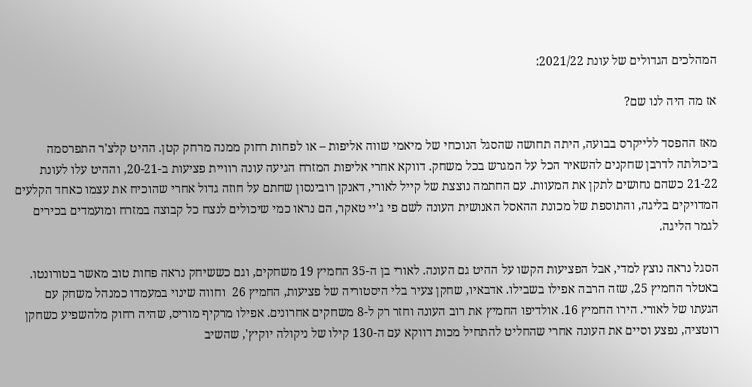המהלכים הגדולים של עונת 2021/22:

אז מה היה לנו שם?

מאז ההפסד ללייקרס בבועה, היתה תחושה שהסגל הנוכחי של מיאמי שווה אליפות – או לפחות רחוק ממנה מרחק קטן. ההיט קלצ'ר התפרסמה ביכולתה לדרבן שחקנים להשאיר הכל על המגרש בכל משחק. דווקא אחרי אליפות המזרח הגיעה עונה רוויית פציעות ב-20-21, וההיט עלו לעונת 21-22 כשהם נחושים לתקן את המעוות. עם החתמה נוצצת של קייל לאורי, דאנקן רובינסון שחתם על חוזה גדול אחרי שהוכיח את עצמו כאחד הקלעים המדויקים בליגה, והתוספת של מכונת ההאסל האנושית העונה לשם פי ג'יי טאקר, הם נראו כמי שיכולים לנצח כל קבוצה במזרח ומועמדים בכירים לגמר הליגה.

הסגל נראה נוצץ למדי, אבל הפציעות הקשו על ההיט גם העונה. לאורי בן ה-35 החמיץ 19 משחקים, וגם כששיחק נראה פחות טוב מאשר בטורונטו. באטלר החמיץ 25, שזה הרבה אפילו בשבילו. אדבאיו, שחקן צעיר בלי היסטוריה של פציעות, החמיץ 26  וחווה שינוי במעמדו כמנהל משחק עם הגעתו של לאורי. הירו החמיץ 16. אולדיפו החמיץ את רוב העונה וחזר רק ל-8 משחקים אחרונים. אפילו מרקיף מוריס, שהיה רחוק מלהשפיע כשחקן רוטציה, נפצע וסיים את העונה אחרי שהחליט להתחיל מכות דווקא עם ה-130 קילו של ניקולה יוקיץ', שהשיב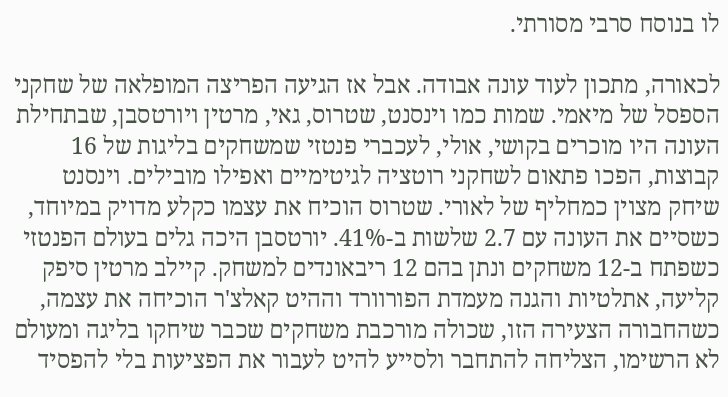לו בנוסח סרבי מסורתי.

לכאורה, מתכון לעוד עונה אבודה. אבל אז הגיעה הפריצה המופלאה של שחקני הספסל של מיאמי. שמות כמו וינסנט, שטרוס, גאי, מרטין ויורטסבן, שבתחילת העונה היו מוכרים בקושי, אולי, לעכברי פנטזי שמשחקים בליגות של 16 קבוצות, הפכו פתאום לשחקני רוטציה לגיטימיים ואפילו מובילים. וינסנט שיחק מצוין כמחליף של לאורי. שטרוס הוכיח את עצמו כקלע מדויק במיוחד, כשסיים את העונה עם 2.7 שלשות ב-41%. יורטסבן היכה גלים בעולם הפנטזי כשפתח ב-12 משחקים ונתן בהם 12 ריבאונדים למשחק. קיילב מרטין סיפק קליעה, אתלטיות והגנה מעמדת הפורוורד וההיט קאלצ'ר הוכיחה את עצמה, כשהחבורה הצעירה הזו, שכולה מורכבת משחקים שכבר שיחקו בליגה ומעולם לא הרשימו, הצליחה להתחבר ולסייע להיט לעבור את הפציעות בלי להפסיד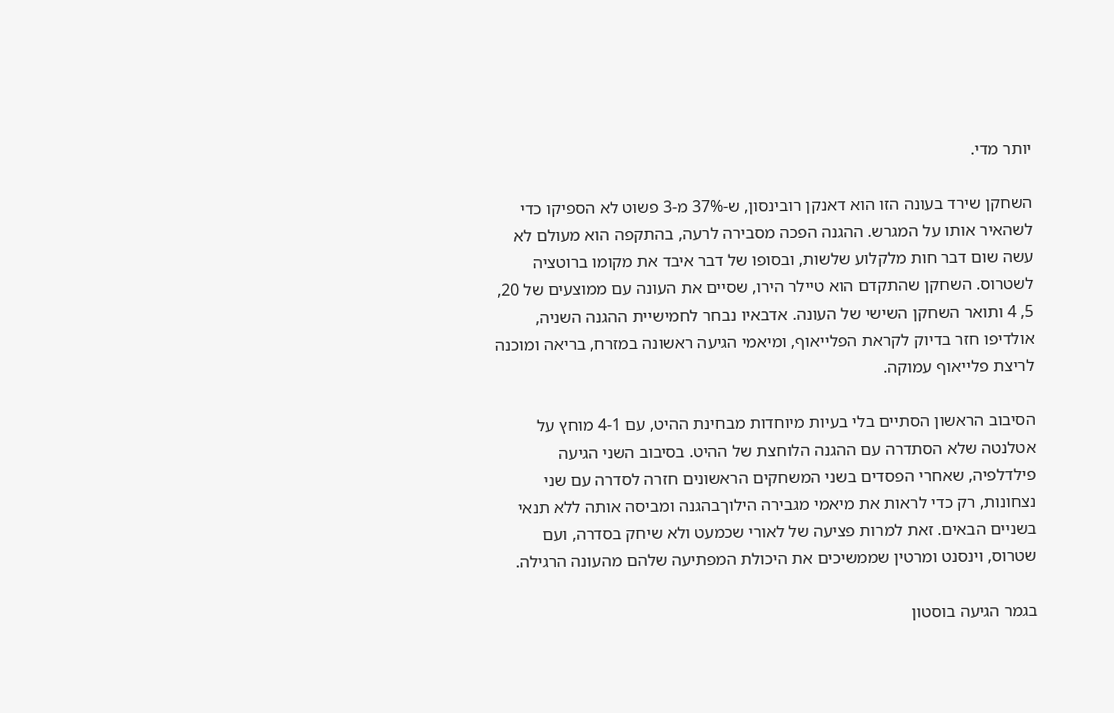יותר מדי.

השחקן שירד בעונה הזו הוא דאנקן רובינסון, ש-37% מ-3 פשוט לא הספיקו כדי לשהאיר אותו על המגרש. ההגנה הפכה מסבירה לרעה, בהתקפה הוא מעולם לא עשה שום דבר חות מלקלוע שלשות, ובסופו של דבר איבד את מקומו ברוטציה לשטרוס. השחקן שהתקדם הוא טיילר הירו, שסיים את העונה עם ממוצעים של 20, 5, 4 ותואר השחקן השישי של העונה. אדבאיו נבחר לחמישיית ההגנה השניה, אולדיפו חזר בדיוק לקראת הפלייאוף, ומיאמי הגיעה ראשונה במזרח, בריאה ומוכנה לריצת פלייאוף עמוקה.

הסיבוב הראשון הסתיים בלי בעיות מיוחדות מבחינת ההיט, עם 4-1 מוחץ על אטלנטה שלא הסתדרה עם ההגנה הלוחצת של ההיט. בסיבוב השני הגיעה פילדלפיה, שאחרי הפסדים בשני המשחקים הראשונים חזרה לסדרה עם שני נצחונות, רק כדי לראות את מיאמי מגבירה הילוךבהגנה ומביסה אותה ללא תנאי בשניים הבאים. זאת למרות פציעה של לאורי שכמעט ולא שיחק בסדרה, ועם שטרוס, וינסנט ומרטין שממשיכים את היכולת המפתיעה שלהם מהעונה הרגילה.

בגמר הגיעה בוסטון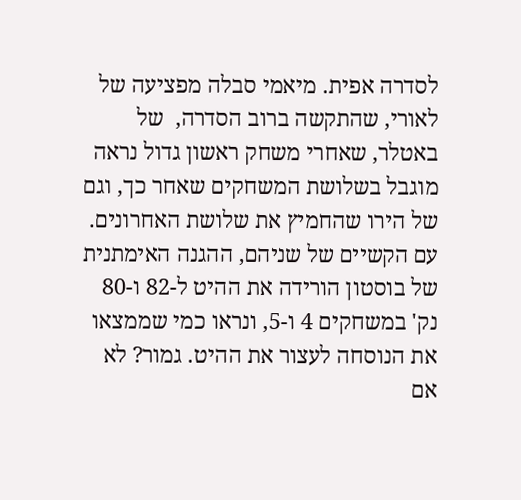לסדרה אפית. מיאמי סבלה מפציעה של לאורי, שהתקשה ברוב הסדרה,  של באטלר, שאחרי משחק ראשון גדול נראה מוגבל בשלושת המשחקים שאחר כך, וגם של הירו שהחמיץ את שלושת האחרונים. עם הקשיים של שניהם, ההגנה האימתנית של בוסטון הורידה את ההיט ל-82 ו-80 נק' במשחקים 4 ו-5, ונראו כמי שממצאו את הנוסחה לעצור את ההיט. גמור? לא אם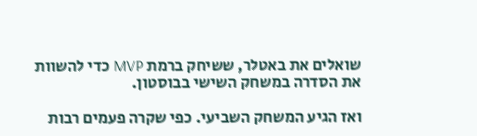שואלים את באטלר, ששיחק ברמת MVP כדי להשוות את הסדרה במשחק השישי בבוסטון.

ואז הגיע המשחק השביעי. כפי שקרה פעמים רבות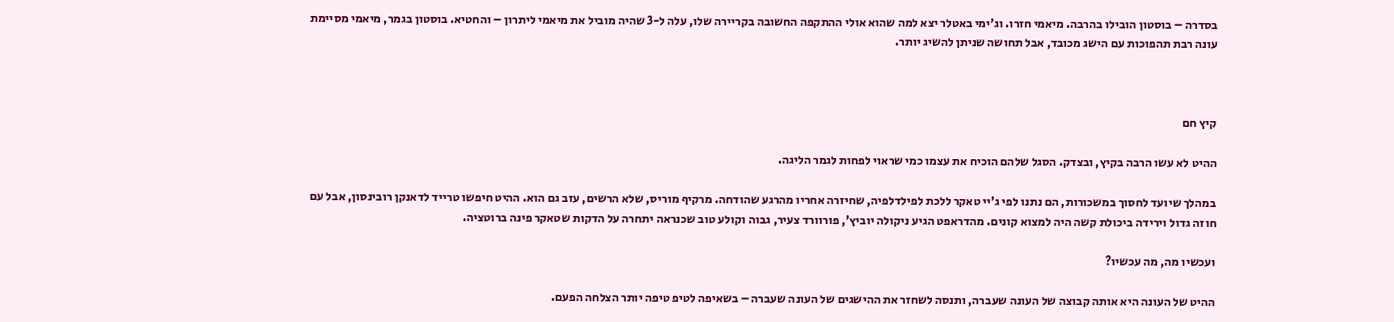בסדרה – בוסטון הובילו בהרבה. מיאמי חזרו. וג'ימי באטלר יצא למה שהוא אולי ההתקפה החשובה בקריירה שלו, עלה ל-3 שהיה מוביל את מיאמי ליתרון – והחטיא. בוסטון בגמר, מיאמי מסיימת עונה רבת תהפוכות עם הישג מכובד, אבל תחושה שניתן להשיג יותר.



קיץ חם

ההיט לא עשו הרבה בקיץ, ובצדק. הסגל שלהם הוכיח את עצמו כמי שראוי לפחות לגמר הליגה.

במהלך שיועד לחסוך במשכורות, הם נתנו לפי ג'יי טאקר ללכת לפילדלפיה, שחיזרה אחריו מהרגע שהודחה. מרקיף מוריס, שלא הרשים, עזב גם הוא. ההיט חיפשו טרייד לדאנקן רובינסון, אבל עם חוזה גדול וירידה ביכולת קשה היה למצוא קונים. מהדראפט הגיע ניקולה יוביץ', פורוורד צעיר, גבוה וקולע טוב שכנראה יתחרה על הדקות שטאקר פינה ברוטציה.

ועכשיו מה, מה עכשיו?

ההיט של העונה היא אותה קבוצה של העונה שעברה, ותנסה לשחזר את ההישגים של העונה שעברה – בשאיפה לטיפ טיפה יותר הצלחה הפעם.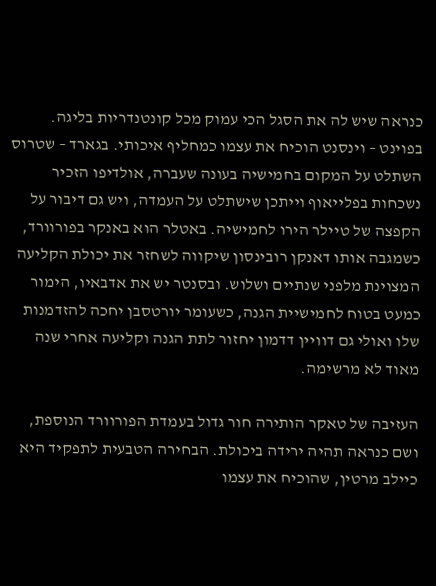כנראה שיש לה את הסגל הכי עמוק מכל קונטנדריות בליגה. בפוינט – וינסנט הוכיח את עצמו כמחליף איכותי. בגארד – שטרוס השתלט על המקום בחמישיה בעונה שעברה, אולדיפו הזכיר נשכחות בפלייאוף וייתכן שישתלט על העמדה, ויש גם דיבור על הקפצה של טיילר הירו לחמישיה. באטלר הוא באנקר בפורוורד, כשמגבה אותו דאנקן רובינסון שיקווה לשחזר את יכולת הקליעה המצוינת מלפני שנתיים ושלוש. ובסנטר יש את אדבאיו, הימור כמעט בטוח לחמישיית הגנה, כשעומר יורטסבן יחכה להזדמנות שלו ואולי גם דוויין דדמון יחזור לתת הגנה וקליעה אחרי שנה מאוד לא מרשימה.

העזיבה של טאקר הותירה חור גדול בעמדת הפורוורד הנוספת, ושם כנראה תהיה ירידה ביכולת. הבחירה הטבעית לתפקיד היא כיילב מרטין, שהוכיח את עצמו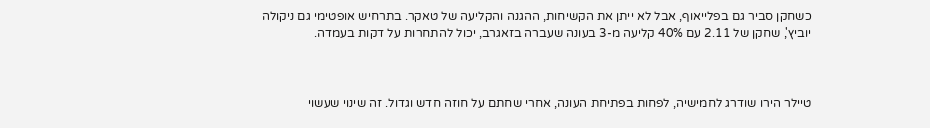כשחקן סביר גם בפלייאוף, אבל לא ייתן את הקשיחות, ההגנה והקליעה של טאקר. בתרחיש אופטימי גם ניקולה יוביץ', שחקן של 2.11 עם 40% קליעה מ-3 בעונה שעברה בזאגרב, יכול להתחרות על דקות בעמדה.



טיילר הירו שודרג לחמישיה, לפחות בפתיחת העונה, אחרי שחתם על חוזה חדש וגדול. זה שינוי שעשוי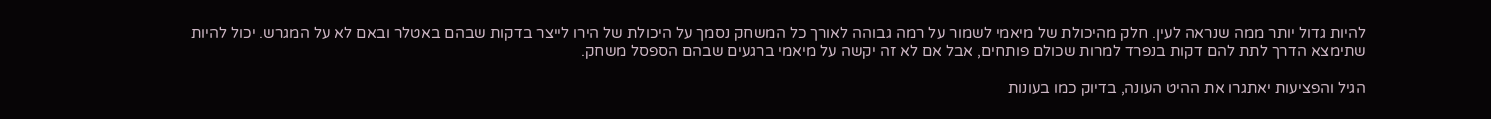להיות גדול יותר ממה שנראה לעין. חלק מהיכולת של מיאמי לשמור על רמה גבוהה לאורך כל המשחק נסמך על היכולת של הירו לייצר בדקות שבהם באטלר ובאם לא על המגרש. יכול להיות שתימצא הדרך לתת להם דקות בנפרד למרות שכולם פותחים, אבל אם לא זה יקשה על מיאמי ברגעים שבהם הספסל משחק.

הגיל והפציעות יאתגרו את ההיט העונה, בדיוק כמו בעונות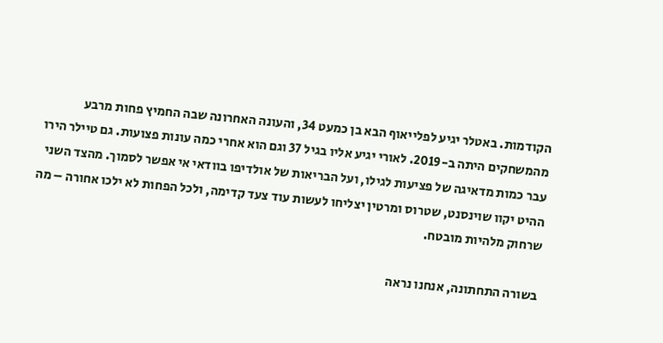הקודמות. באטלר יגיע לפלייאוף הבא בן כמעט 34, והעונה האחרונה שבה החמיץ פחות מרבע מהמשחקים היתה ב-2019. לאורי יגיע אליו בגיל 37 וגם הוא אחרי כמה עונות פצועות. גם טיילר הירו עבר כמות מדאיגה של פציעות לגילו, ועל הבריאות של אולדיפו בוודאי אי אפשר לסמוך. מהצד השני ההיט יקוו שוינסנט, שטרוס ומרטין יצליחו לעשות עוד צעד קדימה, ולכל הפחות לא ילכו אחורה – מה שרחוק מלהיות מובטח.

בשורה התחתונה, אנחנו נראה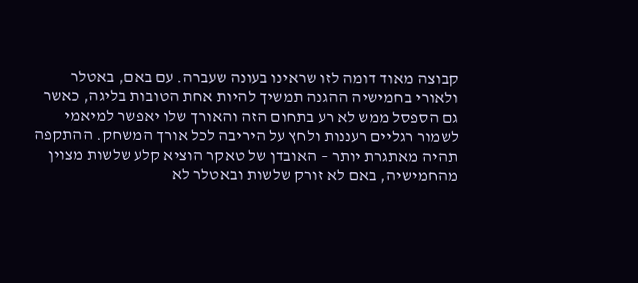קבוצה מאוד דומה לזו שראינו בעונה שעברה. עם באם, באטלר ולאורי בחמישיה ההגנה תמשיך להיות אחת הטובות בליגה, כאשר גם הספסל ממש לא רע בתחום הזה והאורך שלו יאפשר למיאמי לשמור רגליים רעננות ולחץ על היריבה לכל אורך המשחק. ההתקפה תהיה מאתגרת יותר – האובדן של טאקר הוציא קלע שלשות מצוין מהחמישיה, באם לא זורק שלשות ובאטלר לא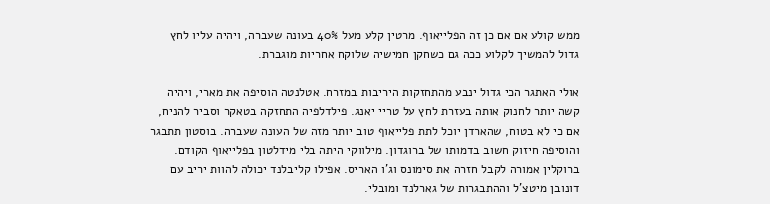ממש קולע אם אם כן זה הפלייאוף. מרטין קלע מעל 40% בעונה שעברה, ויהיה עליו לחץ גדול להמשיך לקלוע ככה גם כשחקן חמישיה שלוקח אחריות מוגברת.

אולי האתגר הכי גדול ינבע מהתחזקות היריבות במזרח. אטלנטה הוסיפה את מארי, ויהיה קשה יותר לחנוק אותה בעזרת לחץ על טריי יאנג. פילדלפיה התחזקה בטאקר וסביר להניח, אם כי לא בטוח, שהארדן יוכל לתת פלייאוף טוב יותר מזה של העונה שעברה. בוסטון תתבגר והוסיפה חיזוק חשוב בדמותו של ברוגדון. מילווקי היתה בלי מידלטון בפלייאוף הקודם. ברוקלין אמורה לקבל חזרה את סימונס וג'ו האריס. אפילו קליבלנד יכולה להוות יריב עם דונובן מיטצ'ל וההתבגרות של גארלנד ומובלי.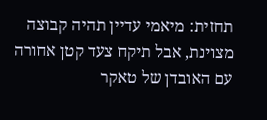תחזית: מיאמי עדיין תהיה קבוצה מצוינת, אבל תיקח צעד קטן אחורה עם האובדן של טאקר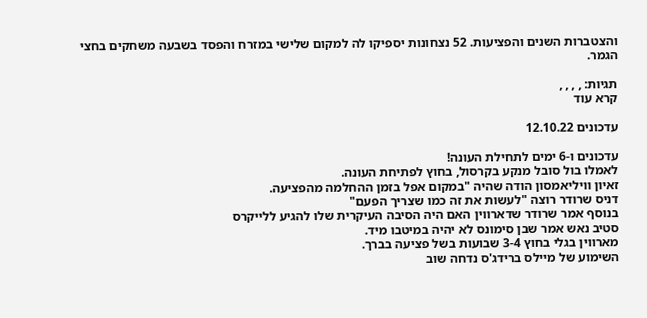והצטברות השנים והפציעות. 52 נצחונות יספיקו לה למקום שלישי במזרח והפסד בשבעה משחקים בחצי הגמר.

תגיות: , , , ,
קרא עוד

עדכונים 12.10.22

עדכונים ו-6 ימים לתחילת העונה!
לאמלו בול סובל מנקע בקרסול, בחוץ לפתיחת העונה.
זאיון וויליאמסון הודה שהיה "במקום אפל בזמן ההחלמה מהפציעה.
דניס שרודר רוצה "לעשות את זה כמו שצריך הפעם"
בנוסף אמר שרודר שדארווין האם היה הסיבה העיקרית שלו להגיע ללייקרס
סטיב נאש אמר שבן סימונס לא יהיה במיטבו מיד.
מארווין בגלי בחוץ 3-4 שבועות בשל פציעה בברך.
השימוע של מיילס ברידג'ס נדחה שוב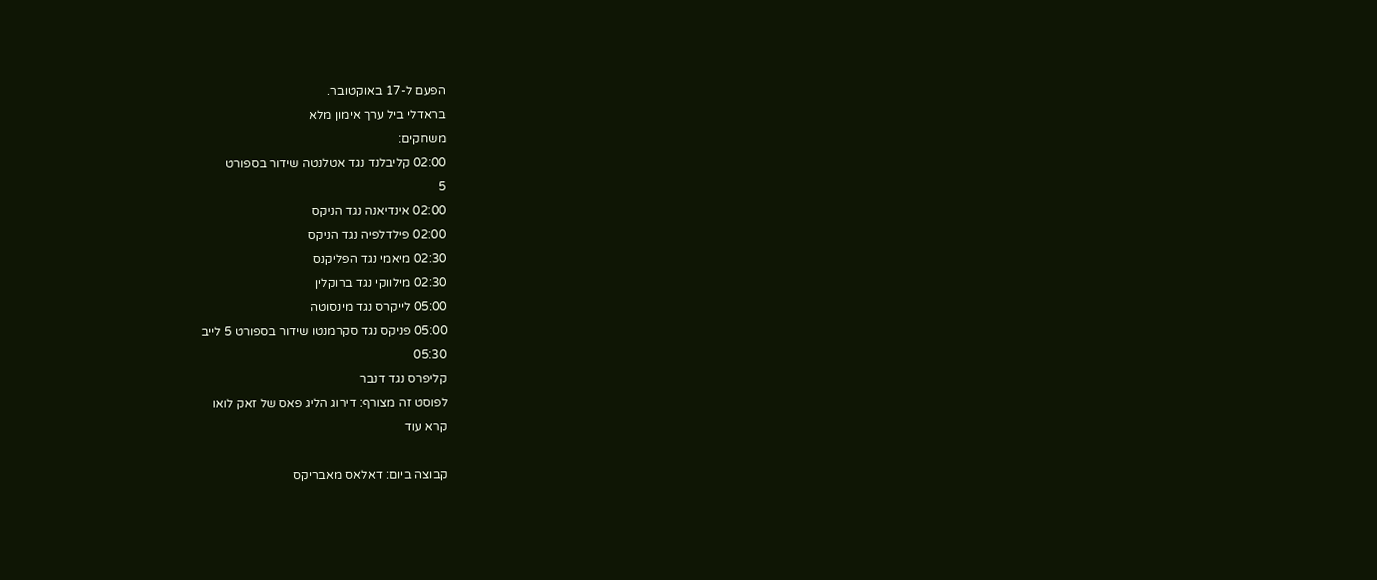הפעם ל-17 באוקטובר.
בראדלי ביל ערך אימון מלא
משחקים:
02:00 קליבלנד נגד אטלנטה שידור בספורט
5
02:00 אינדיאנה נגד הניקס
02:00 פילדלפיה נגד הניקס
02:30 מיאמי נגד הפליקנס
02:30 מילווקי נגד ברוקלין
05:00 לייקרס נגד מינסוטה
05:00 פניקס נגד סקרמנטו שידור בספורט 5 לייב
05:30
קליפרס נגד דנבר
לפוסט זה מצורף: דירוג הליג פאס של זאק לואו
קרא עוד

קבוצה ביום: דאלאס מאבריקס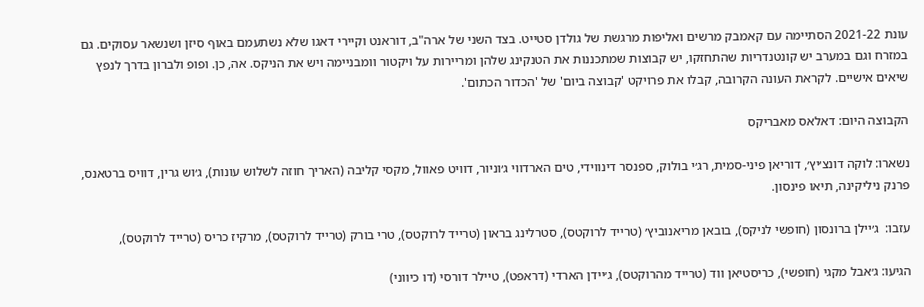עונת 2021-22 הסתיימה עם קאמבק מרשים ואליפות מרגשת של גולדן סטייט. בצד השני של ארה"ב, דוראנט וקיירי דאגו שלא נשתעמם באוף סיזן ושנשאר עסוקים. גם במזרח וגם במערב יש קונטנדריות שהתחזקו, יש קבוצות שמתכננות את הטנקינג שלהן ומריירות על ויקטור וומבניימה ויש את הניקס. אה, כן. ופופ ולברון בדרך לנפץ שיאים אישיים. לקראת העונה הקרובה, קבלו את פרויקט 'קבוצה ביום' של 'הכדור הכתום'.

הקבוצה היום: דאלאס מאבריקס

נשארו: לוקה דונצ׳יץ׳, דוריאן פיני-סמית, רג׳י בולוק, ספנסר דינווידי, טים הארדווי ג׳וניור, דוויט פאוול, מקסי קליבה (האריך חוזה לשלוש עונות), ג׳וש גרין, דוויס ברטאנס, פרנק ניליקינה, תיאו פינסון.

עזבו:  ג׳יילן ברונסון (חופשי לניקס), בובאן מריאנוביץ׳ (טרייד לרוקטס), סטרלינג בראון (טרייד לרוקטס), טרי בורק (טרייד לרוקטס), מרקיז כריס (טרייד לרוקטס),

הגיעו: ג׳אבל מקגי (חופשי), כריסטיאן ווד (טרייד מהרוקטס), ג׳יידן הארדי (דראפט), טיילר דורסי (דו כיווני)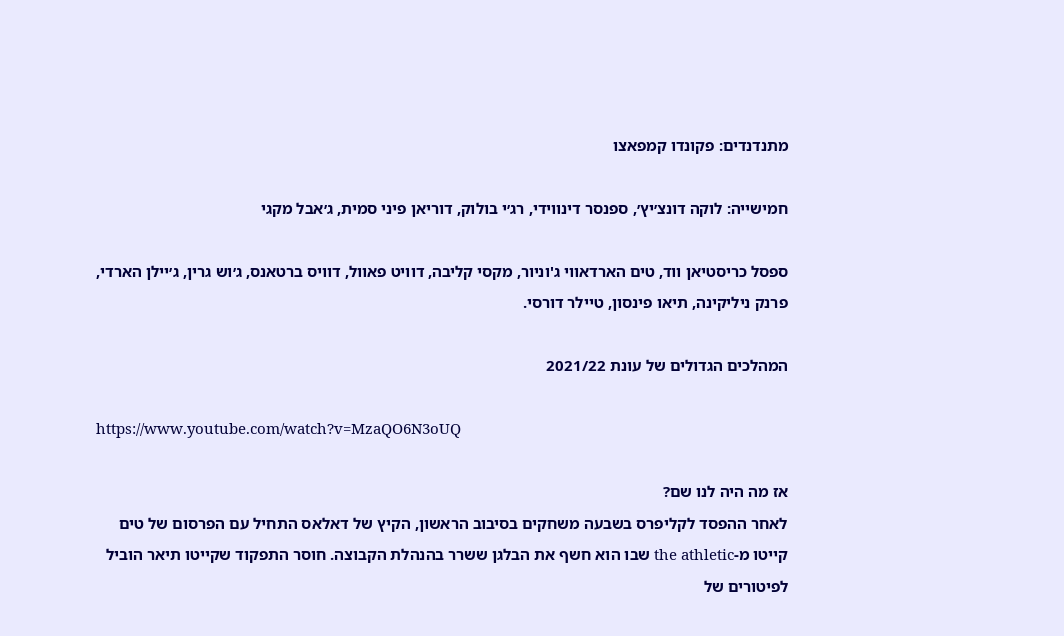מתנדנדים: פקונדו קמפאצו

חמישייה: לוקה דונצ׳יץ׳, ספנסר דינווידי, רג׳י בולוק, דוריאן פיני סמית, ג׳אבל מקגי

ספסל כריסטיאן ווד, טים הארדאווי ג'וניור, מקסי קליבה, דוויט פאוול, דוויס ברטאנס, ג׳וש גרין, ג׳יילן הארדי, פרנק ניליקינה, תיאו פינסון, טיילר דורסי.

המהלכים הגדולים של עונת 2021/22

https://www.youtube.com/watch?v=MzaQO6N3oUQ

אז מה היה לנו שם?
לאחר ההפסד לקליפרס בשבעה משחקים בסיבוב הראשון, הקיץ של דאלאס התחיל עם הפרסום של טים קייטו מ-the athletic שבו הוא חשף את הבלגן ששרר בהנהלת הקבוצה. חוסר התפקוד שקייטו תיאר הוביל לפיטורים של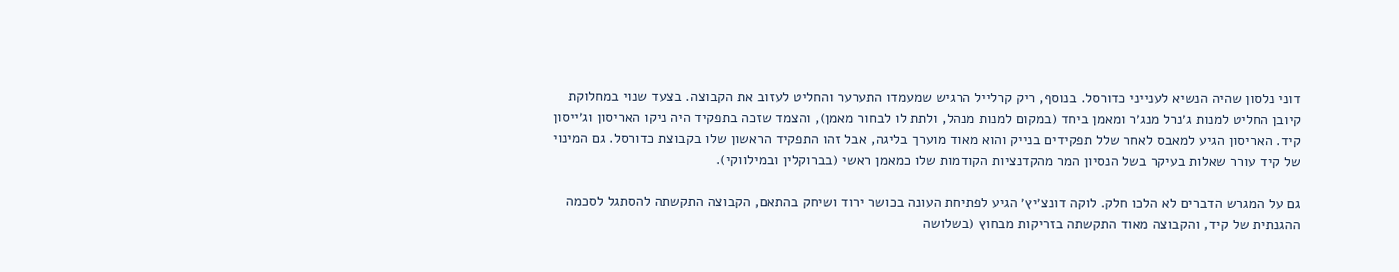דוני נלסון שהיה הנשיא לענייני כדורסל. בנוסף, ריק קרלייל הרגיש שמעמדו התערער והחליט לעזוב את הקבוצה. בצעד שנוי במחלוקת קיובן החליט למנות ג׳נרל מנג׳ר ומאמן ביחד (במקום למנות מנהל, ולתת לו לבחור מאמן), והצמד שזכה בתפקיד היה ניקו האריסון וג׳ייסון קיד. האריסון הגיע למאבס לאחר שלל תפקידים בנייק והוא מאוד מוערך בליגה, אבל זהו התפקיד הראשון שלו בקבוצת כדורסל. גם המינוי של קיד עורר שאלות בעיקר בשל הנסיון המר מהקדנציות הקודמות שלו כמאמן ראשי (בברוקלין ובמילווקי).

גם על המגרש הדברים לא הלכו חלק. לוקה דונצ׳יץ׳ הגיע לפתיחת העונה בכושר ירוד ושיחק בהתאם, הקבוצה התקשתה להסתגל לסכמה ההגנתית של קיד, והקבוצה מאוד התקשתה בזריקות מבחוץ (בשלושה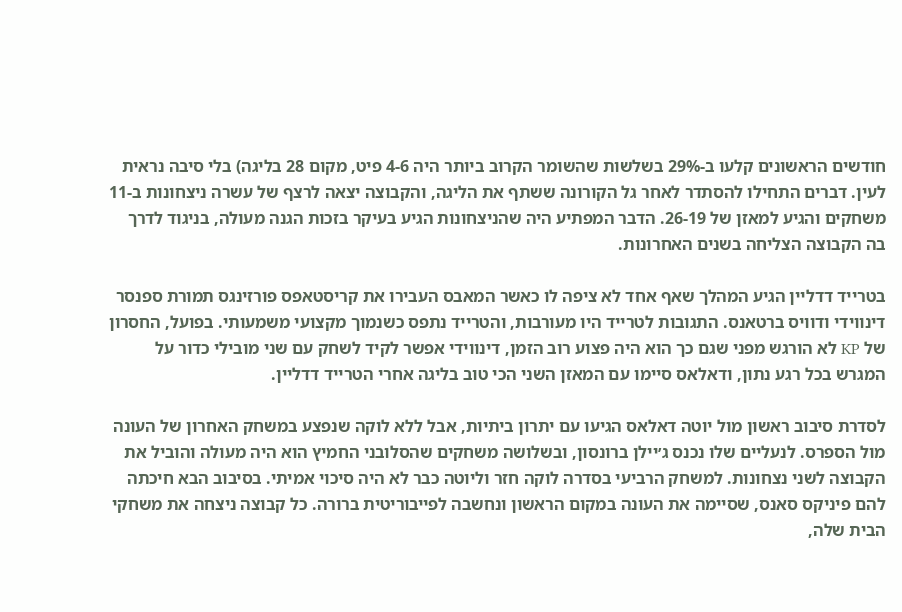חודשים הראשונים קלעו ב-29% בשלשות שהשומר הקרוב ביותר היה 4-6 פיט, מקום 28 בליגה) בלי סיבה נראית לעין. דברים התחילו להסתדר לאחר גל הקורונה ששתף את הליגה, והקבוצה יצאה לרצף של עשרה ניצחונות ב-11 משחקים והגיע למאזן של 26-19. הדבר המפתיע היה שהניצחונות הגיע בעיקר בזכות הגנה מעולה, בניגוד לדרך בה הקבוצה הצליחה בשנים האחרונות.

בטרייד דדליין הגיע המהלך שאף אחד לא ציפה לו כאשר המאבס העבירו את קריסטאפס פורזינגס תמורת ספנסר דינווידי ודוויס ברטאנס. התגובות לטרייד היו מעורבות, והטרייד נתפס כשנמוך מקצועי משמעותי. בפועל, החסרון של KP לא הורגש מפני שגם כך הוא היה פצוע רוב הזמן, דינווידי אפשר לקיד לשחק עם שני מובילי כדור על המגרש בכל רגע נתון, ודאלאס סיימו עם המאזן השני הכי טוב בליגה אחרי הטרייד דדליין.

לסדרת סיבוב ראשון מול יוטה דאלאס הגיעו עם יתרון ביתיות, אבל ללא לוקה שנפצע במשחק האחרון של העונה מול הספרס. לנעליים שלו נכנס ג׳יילן ברונסון, ובשלושה משחקים שהסלובני החמיץ הוא היה מעולה והוביל את הקבוצה לשני נצחונות. למשחק הרביעי בסדרה לוקה חזר וליוטה כבר לא היה סיכוי אמיתי. בסיבוב הבא חיכתה להם פיניקס סאנס, שסיימה את העונה במקום הראשון ונחשבה לפייבוריטית ברורה. כל קבוצה ניצחה את משחקי הבית שלה,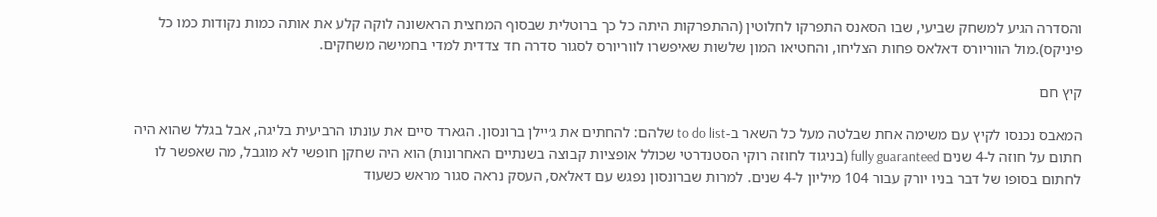והסדרה הגיע למשחק שביעי, שבו הסאנס התפרקו לחלוטין (ההתפרקות היתה כל כך ברוטלית שבסוף המחצית הראשונה לוקה קלע את אותה כמות נקודות כמו כל פיניקס).מול הווריורס דאלאס פחות הצליחו, והחטיאו המון שלשות שאיפשרו לווריורס לסגור סדרה חד צדדית למדי בחמישה משחקים.

קיץ חם

המאבס נכנסו לקיץ עם משימה אחת שבלטה מעל כל השאר ב-to do list שלהם: להחתים את ג׳יילן ברונסון. הגארד סיים את עונתו הרביעית בליגה, אבל בגלל שהוא היה חתום על חוזה ל-4 שנים fully guaranteed (בניגוד לחוזה רוקי הסטנדרטי שכולל אופציות קבוצה בשנתיים האחרונות) הוא היה שחקן חופשי לא מוגבל, מה שאפשר לו לחתום בסופו של דבר בניו יורק עבור 104 מיליון ל-4 שנים. למרות שברונסון נפגש עם דאלאס, העסק נראה סגור מראש כשעוד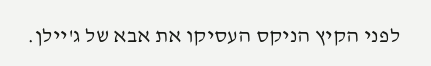לפני הקיץ הניקס העסיקו את אבא של ג'יילן.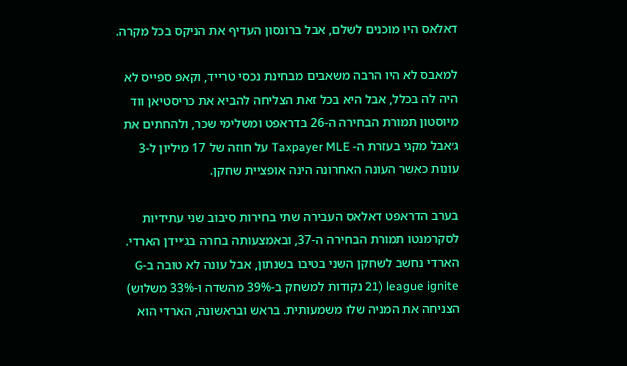דאלאס היו מוכנים לשלם, אבל ברונסון העדיף את הניקס בכל מקרה.

למאבס לא היו הרבה משאבים מבחינת נכסי טרייד, וקאפ ספייס לא היה לה בכלל, אבל היא בכל זאת הצליחה להביא את כריסטיאן ווד מיוסטון תמורת הבחירה ה-26 בדראפט ומשלימי שכר, ולהחתים את ג׳אבל מקגי בעזרת ה- Taxpayer MLE על חוזה של 17 מיליון ל-3 עונות כאשר העונה האחרונה הינה אופציית שחקן.

בערב הדראפט דאלאס העבירה שתי בחירות סיבוב שני עתידיות לסקרמנטו תמורת הבחירה ה-37, ובאמצעותה בחרה בג׳יידן הארדי. הארדי נחשב לשחקן השני בטיבו בשנתון, אבל עונה לא טובה ב-G league ignite (21 נקודות למשחק ב-39% מהשדה ו-33% משלוש) הצניחה את המניה שלו משמעותית. בראש ובראשונה, הארדי הוא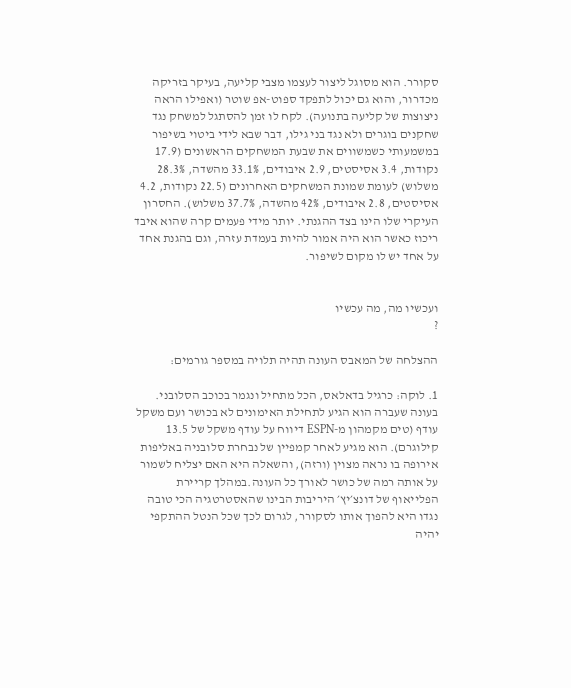סקורר. הוא מסוגל ליצור לעצמו מצבי קליעה, בעיקר בזריקה מכדרור, והוא גם יכול לתפקד ספוט-אפ שוטר (ואפילו הראה ניצוצות של קליעה בתנועה). לקח לו זמן להסתגל למשחק נגד שחקנים בוגרים ולא נגד בני גילו, דבר שבא לידי ביטוי בשיפור במשמעותי כשמשווים את שבעת המשחקים הראשונים (17.9 נקודות, 3.4 אסיסטים, 2.9 איבודים, 33.1% מהשדה, 28.3% משלוש) לעומת שמונת המשחקים האחרונים (22.5 נקודות, 4.2 אסיסטים, 2.8 איבודים, 42% מהשדה, 37.7% משלוש). החסרון העיקרי שלו הינו בצד ההגנתי. יותר מידי פעמים קרה שהוא איבד ריכוז כאשר הוא היה אמור להיות בעמדת עזרה, וגם בהגנת אחד על אחד יש לו מקום לשיפור.


ועכשיו מה, מה עכשיו
?

ההצלחה של המאבס העונה תהיה תלויה במספר גורמים:

1. לוקה: כרגיל בדאלאס, הכל מתחיל ונגמר בכוכב הסלובני. בעונה שעברה הוא הגיע לתחילת האימונים לא בכושר ועם משקל עודף (טים מקמהון מ-ESPN דיווח על עודף משקל של 13.5 קילוגרם). הוא מגיע לאחר קמפיין של נבחרת סלובניה באליפות אירופה בו נראה מצוין (ורזה), והשאלה היא האם יצליח לשמור על אותה רמה של כושר לאורך כל העונה.במהלך קריירת הפלייאוף של דונצ׳יץ׳ היריבות הבינו שהאסטרטגיה הכי טובה נגדו היא להפוך אותו לסקורר, לגרום לכך שכל הנטל ההתקפי יהיה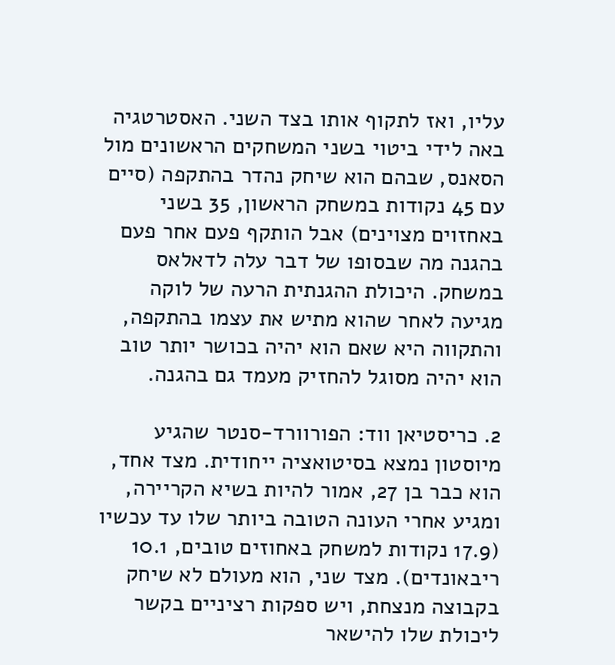עליו, ואז לתקוף אותו בצד השני. האסטרטגיה באה לידי ביטוי בשני המשחקים הראשונים מול הסאנס, שבהם הוא שיחק נהדר בהתקפה (סיים עם 45 נקודות במשחק הראשון, 35 בשני באחזוים מצוינים) אבל הותקף פעם אחר פעם בהגנה מה שבסופו של דבר עלה לדאלאס במשחק. היכולת ההגנתית הרעה של לוקה מגיעה לאחר שהוא מתיש את עצמו בהתקפה, והתקווה היא שאם הוא יהיה בכושר יותר טוב הוא יהיה מסוגל להחזיק מעמד גם בהגנה.

2. כריסטיאן ווד: הפורוורד-סנטר שהגיע מיוסטון נמצא בסיטואציה ייחודית. מצד אחד, הוא כבר בן 27, אמור להיות בשיא הקריירה, ומגיע אחרי העונה הטובה ביותר שלו עד עכשיו (17.9 נקודות למשחק באחוזים טובים, 10.1 ריבאונדים). מצד שני, הוא מעולם לא שיחק בקבוצה מנצחת, ויש ספקות רציניים בקשר ליכולת שלו להישאר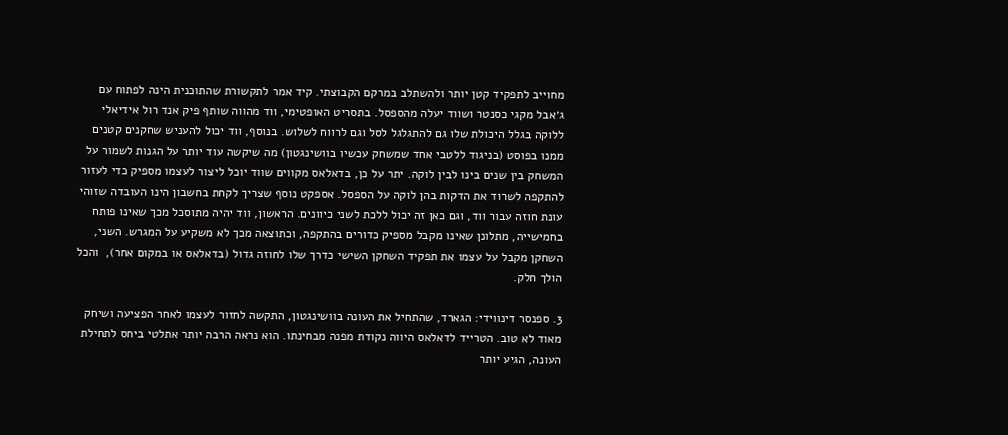מחוייב לתפקיד קטן יותר ולהשתלב במרקם הקבוצתי. קיד אמר לתקשורת שהתוכנית הינה לפתוח עם ג׳אבל מקגי כסנטר ושווד יעלה מהספסל. בתסריט האופטימי, ווד מהווה שותף פיק אנד רול אידיאלי ללוקה בגלל היכולת שלו גם להתגלגל לסל וגם לרווח לשלוש. בנוסף, ווד יכול להעניש שחקנים קטנים ממנו בפוסט (בניגוד ללטבי אחד שמשחק עכשיו בוושינגטון) מה שיקשה עוד יותר על הגנות לשמור על המשחק בין שנים בינו לבין לוקה. יתר על כן, בדאלאס מקווים שווד יוכל ליצור לעצמו מספיק כדי לעזור להתקפה לשרוד את הדקות בהן לוקה על הספסל. אספקט נוסף שצריך לקחת בחשבון הינו העובדה שזוהי עונת חוזה עבור ווד, וגם כאן זה יכול ללכת לשני כיוונים. הראשון, ווד יהיה מתוסכל מכך שאינו פותח בחמישייה, מתלונן שאינו מקבל מספיק כדורים בהתקפה, וכתוצאה מכך לא משקיע על המגרש. השני, השחקן מקבל על עצמו את תפקיד השחקן השישי כדרך שלו לחוזה גדול (בדאלאס או במקום אחר),  והכל הולך חלק.

3. ספנסר דינווידי: הגארד, שהתחיל את העונה בוושינגטון, התקשה לחזור לעצמו לאחר הפציעה ושיחק מאוד לא טוב. הטרייד לדאלאס היווה נקודת מפנה מבחינתו. הוא נראה הרבה יותר אתלטי ביחס לתחילת העונה, הגיע יותר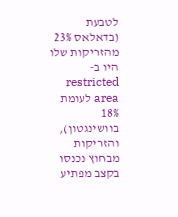לטבעת (בדאלאס 23% מהזריקות שלו היו ב-restricted area לעומת 18% בוושינגטון), והזריקות מבחוץ נכנסו בקצב מפתיע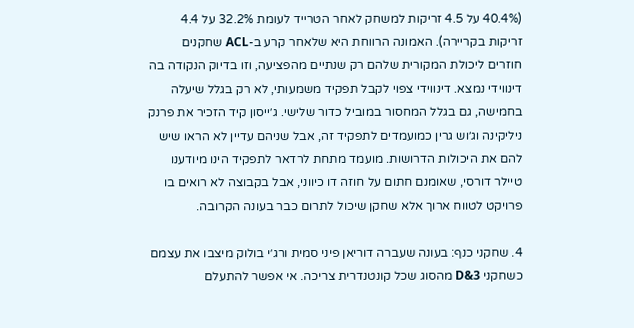(40.4% על 4.5 זריקות למשחק לאחר הטרייד לעומת 32.2% על 4.4 זריקות בקריירה). האמונה הרווחת היא שלאחר קרע ב-ACL שחקנים חוזרים ליכולת המקורית שלהם רק שנתיים מהפציעה, וזו בדיוק הנקודה בה דינווידי נמצא. דינווידי צפוי לקבל תפקיד משמעותי, לא רק בגלל שיעלה בחמישה, גם בגלל המחסור במוביל כדור שלישי. ג׳ייסון קיד הזכיר את פרנק ניליקינה וג׳וש גרין כמועמדים לתפקיד זה, אבל שניהם עדיין לא הראו שיש להם את היכולות הדרושות. מועמד מתחת לרדאר לתפקיד הינו מיודענו טיילר דורסי, שאומנם חתום על חוזה דו כיווני, אבל בקבוצה לא רואים בו פרויקט לטווח ארוך אלא שחקן שיכול לתרום כבר בעונה הקרובה.

4. שחקני כנף: בעונה שעברה דוריאן פיני סמית ורג׳י בולוק מיצבו את עצמם כשחקני 3&D מהסוג שכל קונטנדרית צריכה. אי אפשר להתעלם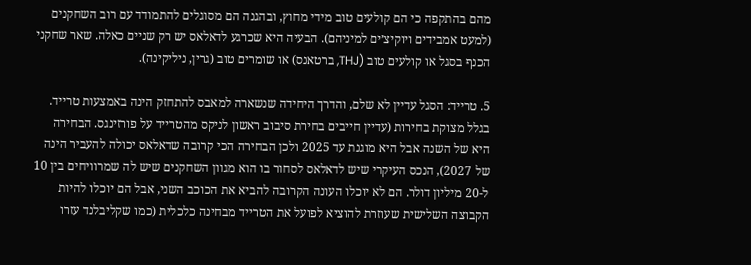מהם בהתקפה כי הם קולעים טוב מידי מחוץ, ובהגנה הם מסוגלים להתמודד עם רוב השחקנים (למעט אמבידים ויוקיצ׳ים למיניהם). הבעיה היא שכרגע לדאלאס יש רק שניים כאלה. שאר שחקני הכנף בסגל או קולעים טוב (THJ, ברטאנס) או שומרים טוב (גרין, ניליקינה).

5. טרייד: הסגל עדיין לא שלם, והדרך היחידה שנשארה למאבס להתחזק הינה באמצעות טרייד. בגלל מצוקת בחירות (עדיין חייבים בחירת סיבוב ראשון לניקס מהטרייד על פורזינגס. הבחירה היא של השנה אבל היא מוגנת עד 2025 ולכן הבחירה הכי קרובה שדאלאס יכולה להעביר הינה של 2027), הנכס העיקרי שיש לדאלאס לסחור בו הוא מגוון השחקנים שיש לה שמרוויחים בין 10 ל-20 מיליון דולר. הם לא יוכלו העונה הקרובה להביא את הכוכב השני, אבל הם יוכלו להיות הקבוצה השלישית שעוזרת להוציא לפועל את הטרייד מבחינה כלכלית (כמו שקליבלנד עזרו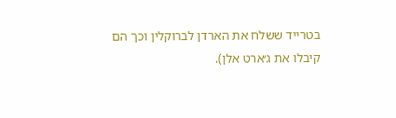בטרייד ששלח את הארדן לברוקלין וכך הם קיבלו את ג׳ארט אלן).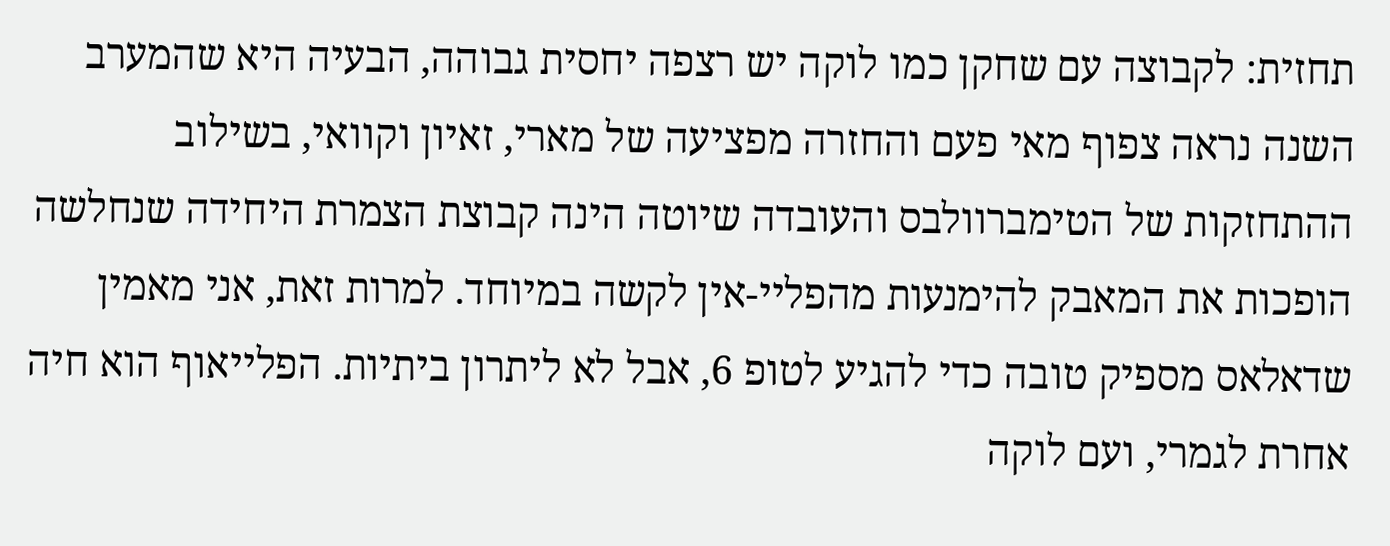תחזית: לקבוצה עם שחקן כמו לוקה יש רצפה יחסית גבוהה, הבעיה היא שהמערב השנה נראה צפוף מאי פעם והחזרה מפציעה של מארי, זאיון וקוואי, בשילוב ההתחזקות של הטימברוולבס והעובדה שיוטה הינה קבוצת הצמרת היחידה שנחלשה הופכות את המאבק להימנעות מהפליי-אין לקשה במיוחד. למרות זאת, אני מאמין שדאלאס מספיק טובה כדי להגיע לטופ 6, אבל לא ליתרון ביתיות. הפלייאוף הוא חיה אחרת לגמרי, ועם לוקה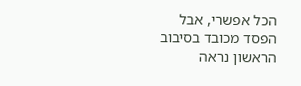הכל אפשרי, אבל הפסד מכובד בסיבוב הראשון נראה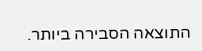התוצאה הסבירה ביותר.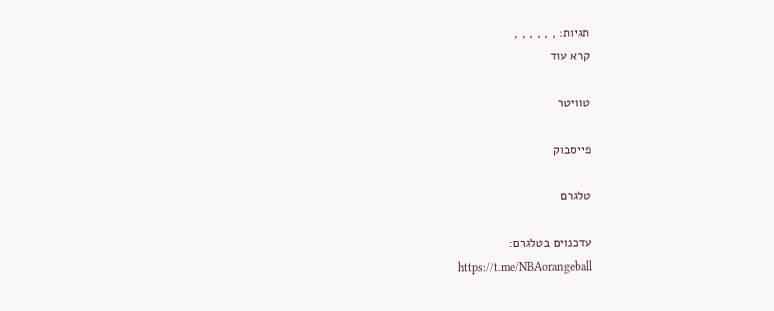תגיות: , , , , , ,
קרא עוד

טוויטר

פייסבוק

טלגרם

עדכנוים בטלגרם:
https://t.me/NBAorangeball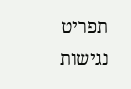תפריט נגישות